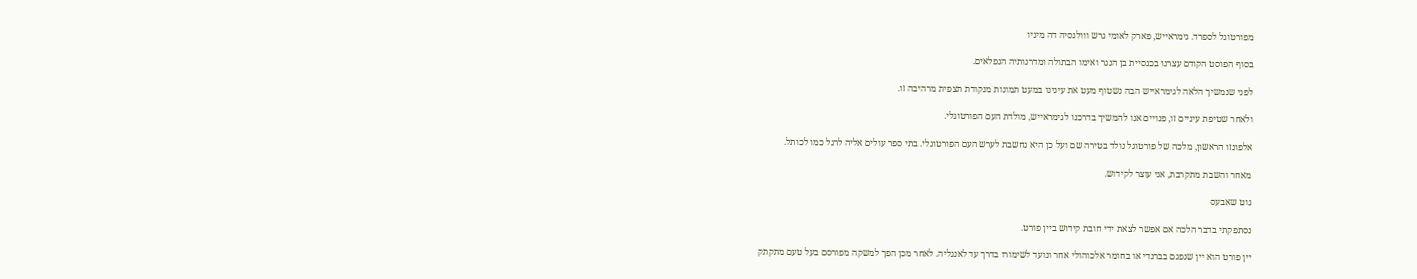מפורטוגל לספרד. גימראייש, פארק לאומי גרש ווולנסיה דה מיניו

בסוף הפוסט הקודם עצרנו בכנסיית בן הנגר ואימו הבתולה ומדרגותיה הנפלאים.

לפני שנמשיך הלאה לגימראייש הבה נשטוף מעט את עינינו במעט תמונות מנקודת תצפית מרהיבה זו.

ולאחר שטיפת עיניים זו, פנויים אנו להמשיך בדרכנו לגימראייש, מולדת העם הפורטוגלי.

אלפונזו הראשון, מלכה של פורטוגל נולד בטירה שם ועל כן היא נחשבת לערש העם הפורטוגלי. בתי ספר עולים אליה לרגל כמו לכותל.

מאחר והשבת מתקרבת, אני עוצר לקידוש.

גוט שאבעס

נסתפקתי בדבר הלכה אם אפשר לצאת ידי חובת קידוש ביין פורט.

יין פורט הוא יין שנפגם בברנדי או בחומר אלכוהולי אחר ונועד לשימורו בדרך עד לאנגליה. לאחר מכן הפך למשקה מפורסם בעל טעם מתקתק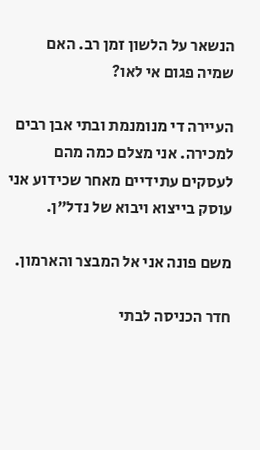הנשאר על הלשון זמן רב. האם שמיה פגום אי לאו?

העיירה די מנומנמת ובתי אבן רבים למכירה. אני מצלם כמה מהם לעסקים עתידיים מאחר שכידוע אני עוסק בייצוא ויבוא של נדל"ן.

משם פונה אני אל המבצר והארמון.

חדר הכניסה לבתי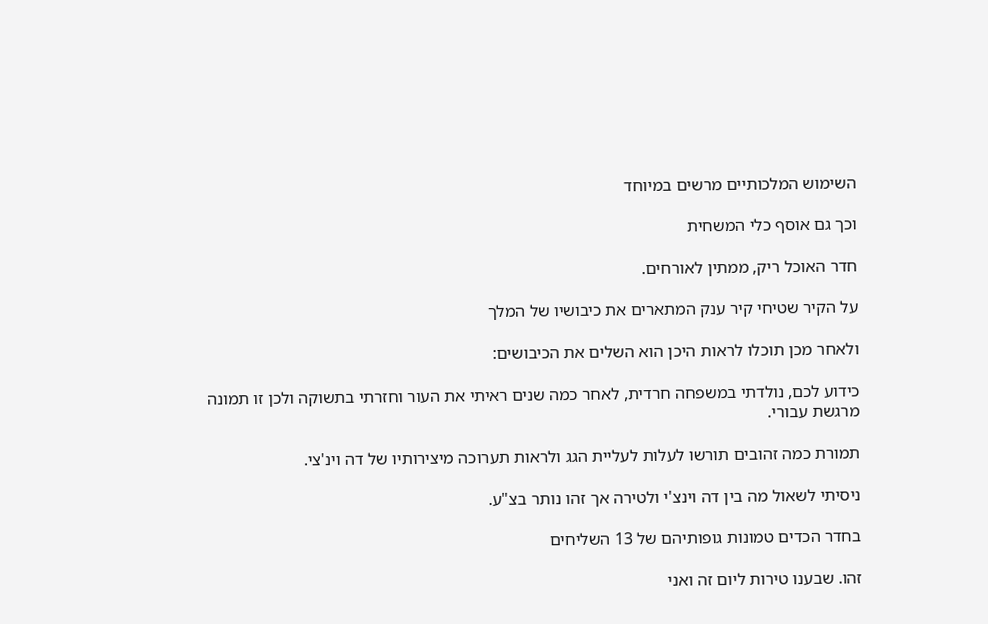השימוש המלכותיים מרשים במיוחד

וכך גם אוסף כלי המשחית

חדר האוכל ריק, ממתין לאורחים.

על הקיר שטיחי קיר ענק המתארים את כיבושיו של המלך

ולאחר מכן תוכלו לראות היכן הוא השלים את הכיבושים:

כידוע לכם, נולדתי במשפחה חרדית, לאחר כמה שנים ראיתי את העור וחזרתי בתשוקה ולכן זו תמונה מרגשת עבורי.

תמורת כמה זהובים תורשו לעלות לעליית הגג ולראות תערוכה מיצירותיו של דה וינ'צי.

ניסיתי לשאול מה בין דה וינצ'י ולטירה אך זהו נותר בצ"ע.

בחדר הכדים טמונות גופותיהם של 13 השליחים

זהו. שבענו טירות ליום זה ואני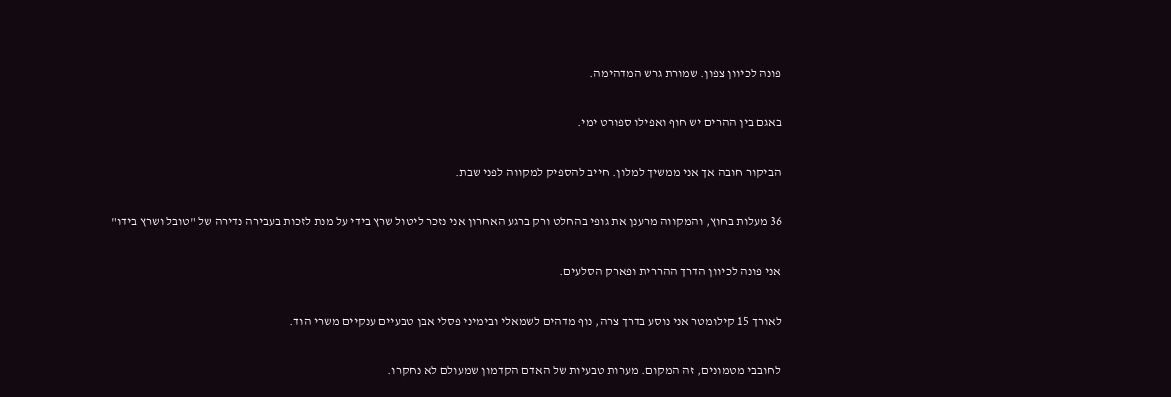פונה לכיוון צפון. שמורת גרש המדהימה.

באגם בין ההרים יש חוף ואפילו ספורט ימי.

הביקור חובה אך אני ממשיך למלון. חייב להספיק למקווה לפני שבת.

36 מעלות בחוץ, והמקווה מרענן את גופי בהחלט ורק ברגע האחרון אני נזכר ליטול שרץ בידי על מנת לזכות בעבירה נדירה של "טובל ושרץ בידו"

אני פונה לכיוון הדרך ההררית ופארק הסלעים.

לאורך 15 קילומטר אני נוסע בדרך צרה, נוף מדהים לשמאלי ובימיני פסלי אבן טבעיים ענקיים משרי הוד.

לחובבי מטמונים, זה המקום. מערות טבעיות של האדם הקדמון שמעולם לא נחקרו.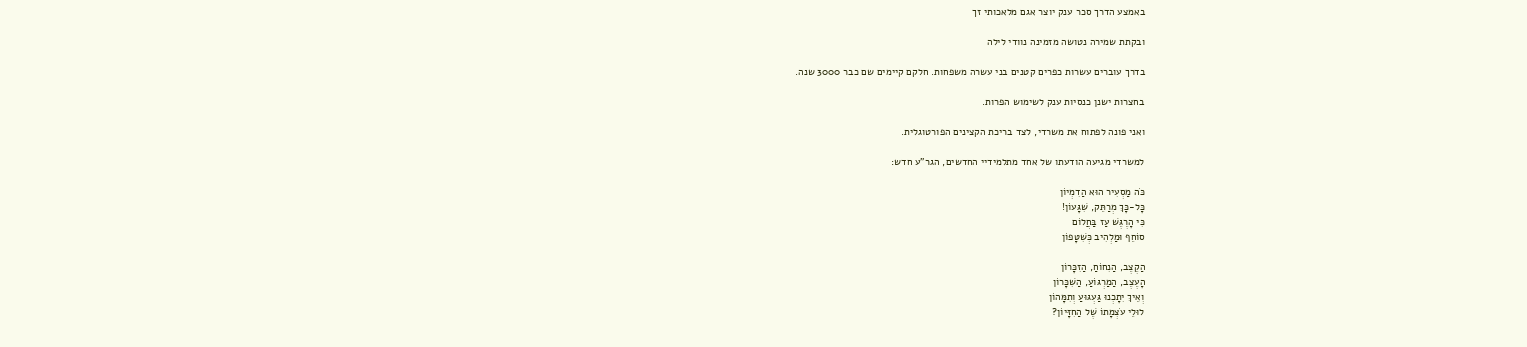באמצע הדרך סכר ענק יוצר אגם מלאכותי זך

ובקתת שמירה נטושה מזמינה נוודי לילה

בדרך עוברים עשרות כפרים קטנים בני עשרה משפחות. חלקם קיימים שם כבר 3000 שנה.

בחצרות ישנן כנסיות ענק לשימוש הפרות.

ואני פונה לפתוח את משרדי, לצד בריכת הקצינים הפורטוגלית.

למשרדי מגיעה הודעתו של אחד מתלמידיי החדשים, הגר"ע חדש:

כֹּה מַסְעִיר הוּא הַדִמְיוֹן
כָּל-כָּךְ מְרַתֵּק, שִׁגָּעוֹן!
כִּי הָרֶגֶּשׁ עַז בַּחֲלוֹם
סוֹחֵף וּמַלְהִיב כְּשִׁטָּפוֹן

הַקֶצֶב, הַנִחוֹחַ, הַזִכָּרוֹן
הָעֶצֶב, הַמַרְגּוֹעַ, הַשִׁכָּרוֹן
וְאֵיךְ יִתָכְנוּ גַּעְגּוּעַ וְתִמָּהוֹן
לוּלֵי עֹצְמָתוֹ שֶׁל הַחִזָּיוֹן?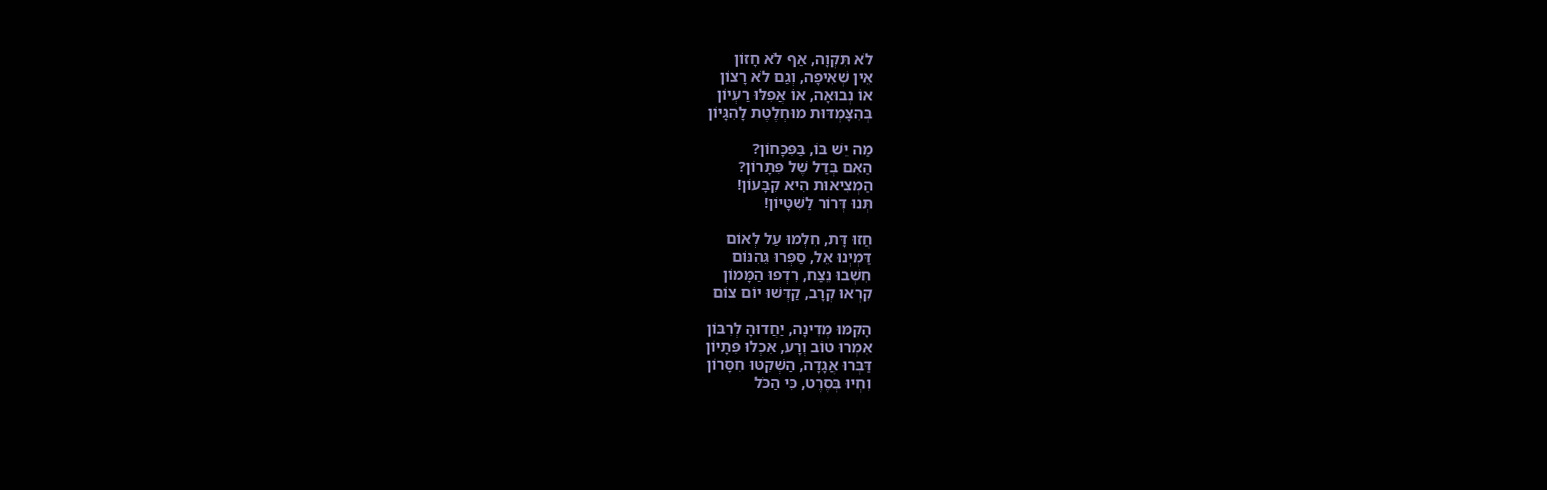לֹא תִּקְוָה, אַף לֹא חָזוֹן
אֵין שְׁאִיפָה, וְגַם לֹא רָצוֹן
אוֹ נְבוּאָה, אוֹ אֲפִלּוּ רַעְיוֹן
בְּהִצָּמְדּוּת מוּחְלֶטֶת לָהִגָּיוֹן

מַה יֵשׁ בּוֹ, בַּפִּכָּחוֹן?
הַאִם בְּדַל שֶׁל פִּתָרוֹן?
הַמְצִיאוּת הִיא קִבָּעוֹן!
תְּנוּ דְּרוֹר לַשִׁטָּיוֹן!

חֲזוּ דָּת, חִלְמוּ עַל לְאוֹם
דַּמְיְנוּ אֵל, סַפְּרוּ גֵּהִנּוֹם
חִשְׁבוּ נֵצַח, רִדְפוּ הַמָּמוֹן
קִרְאוּ קְרָב, קַדְּשׁוּ יוֹם צוֹם

הָקִמּוּ מְדִינָה, יַחֲדוּהָ לְרִבּוֹן
אִמְרוּ טוֹב וְרָע, אִכְלוּ פִּתָיוֹן
דַּבְּרוּ אֲגָדָה, הַשְׁקִטּוּ חִסָּרוֹן
וִחְיוּ בְּסֶרֶט, כִּי הַכֹּל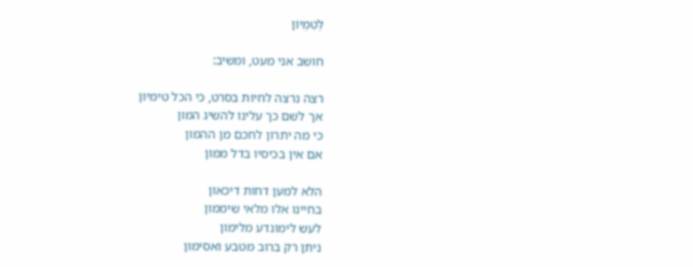לְטִמְיוֹן

חושב אני מעט, ומשיב:

רצה נרצה לחיות בסרט, כי הכל טימיון
אך לשם כך עלינו להשיג המון
כי מה יתרון לחכם מן ההמון
אם אין בכיסיו בדל ממון

הלא למען דחות דיכאון
בחיינו אלו מלאי שיממון
לעש לימונדע מלימון
ניתן רק ברוב מטבע ואסימון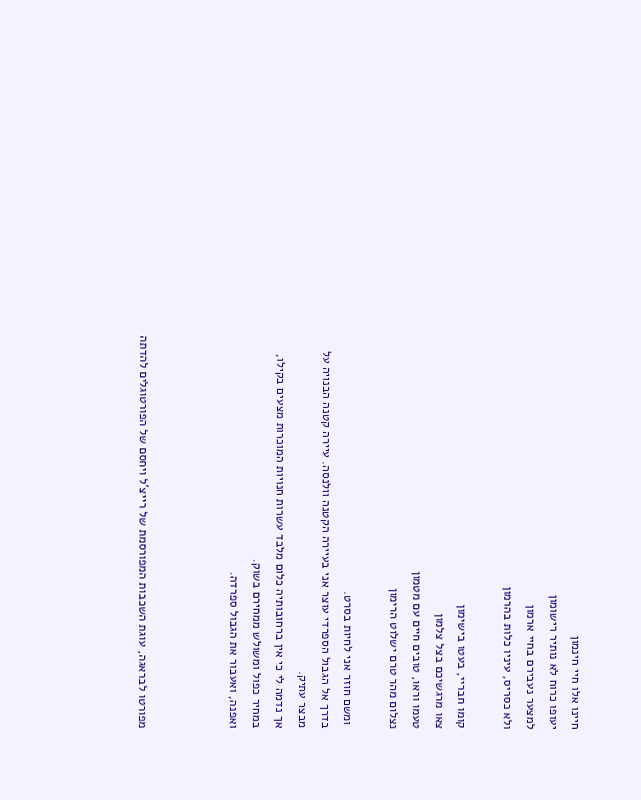חיינו אלו חיי חינמון
יעופו כרוח לא נותיר רישומון
למצער נעבירם בחיי ארמון
ולא כסריס, עיניו כלות בהרמון

קומו חבריי, בעטו בישימון
צאו מרגשיכם בצל צלמון
טעמו וראו, טובים חיים עם מטמון
נצלום מהר טרם ישלוט הרימון

 ומשם חוזר אני לחיות בסרט.
בדרך אל הגבול הספרדי עוצר אני בעיירה הקטנה וולנסה. עיירה קטנה הבנויה על מבצר עתיק.
אך נדמה לי כי אין ברחובותיה כלום מלבד עשרות חנויות המוכרות מצעים בקילו, במחיר כפול ומשולש ממחירם בשוק.
ואפנה, ואעבור את הגבול ספרדה.



מפורטו לבראגה, עוגת השכבות המפורסמת של רייצ'ל ויחסם של הפורטוגלים להדתה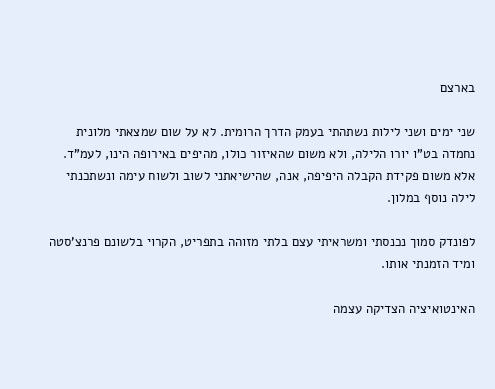בארצם

שני ימים ושני לילות נשתהתי בעמק הדרך הרומית. לא על שום שמצאתי מלונית נחמדה בט"ו יורו הלילה, ולא משום שהאיזור כולו, מהיפים באירופה הינו, לעמ"ד. אלא משום פקידת הקבלה היפיפה, אנה, שהישיאתני לשוב ולשוח עימה ונשתכנתי לילה נוסף במלון.

לפונדק סמוך נכנסתי ומשראיתי עצם בלתי מזוהה בתפריט, הקרוי בלשונם פרנצ'סטה ומיד הזמנתי אותו.

האינטואיציה הצדיקה עצמה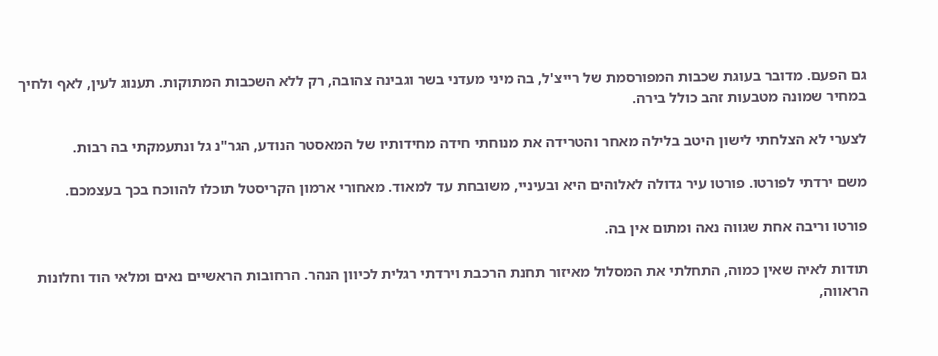גם הפעם. מדובר בעוגת שכבות המפורסמת של רייצ'ל, בה מיני מעדני בשר וגבינה צהובה, רק ללא השכבות המתוקות. תענוג לעין, לאף ולחיך במחיר שמונה מטבעות זהב כולל בירה.

לצערי לא הצלחתי לישון היטב בלילה מאחר והטרידה את מנוחתי חידה מחידותיו של המאסטר הנודע, הגר"נ גל ונתעמקתי בה רבות.

משם ירדתי לפורטו. פורטו עיר גדולה לאלוהים היא ובעיניי, משובחת עד למאוד. מאחורי ארמון הקריסטל תוכלו להווכח בכך בעצמכם.

פורטו וריבה אחת שגווה נאה ומתום אין בה.

תודות לאיה שאין כמוה, התחלתי את המסלול מאיזור תחנת הרכבת וירדתי רגלית לכיוון הנהר. הרחובות הראשיים נאים ומלאי הוד וחלונות הראווה,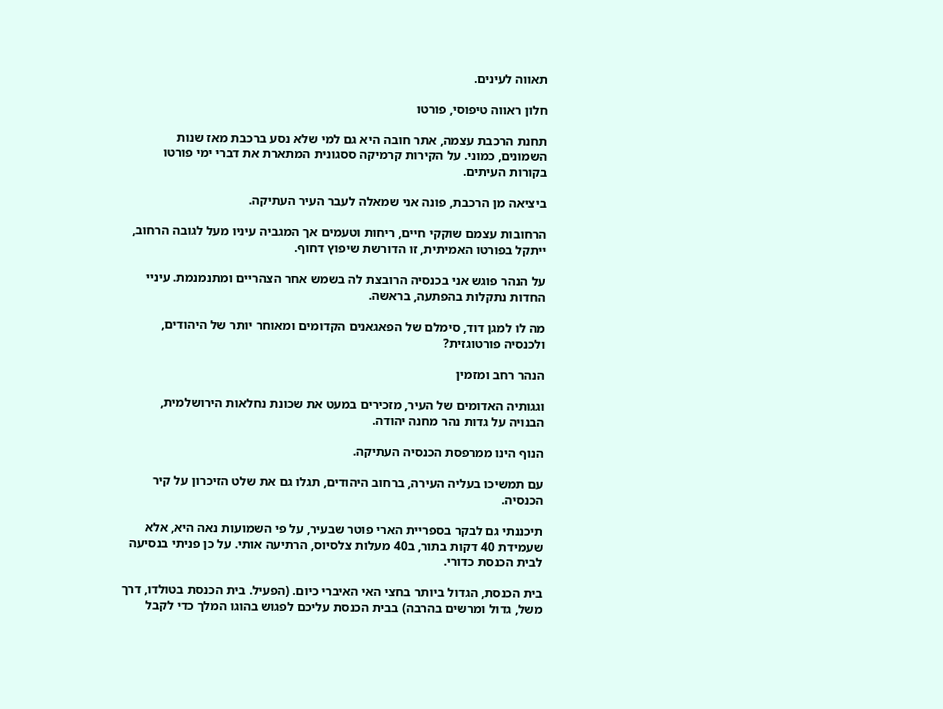תאווה לעינים.

חלון ראווה טיפוסי, פורטו

תחנת הרכבת עצמה, אתר חובה היא גם למי שלא נסע ברכבת מאז שנות השמונים, כמוני. על הקירות קרמיקה ססגונית המתארת את דברי ימי פורטו בקורות העיתים.

ביציאה מן הרכבת, פונה אני שמאלה לעבר העיר העתיקה.

הרחובות עצמם שוקקי חיים, ריחות וטעמים אך המגביה עיניו מעל לגובה הרחוב, ייתקל בפורטו האמיתית, זו הדורשת שיפוץ דחוף.

על הנהר פוגש אני בכנסיה הרובצת לה בשמש אחר הצהריים ומתנמנמת. עיניי החדות נתקלות בהפתעה, בראשה.

מה לו למגן דוד, סימלם של הפאגאנים הקדומים ומאוחר יותר של היהודים, ולכנסיה פורטוגזית?

הנהר רחב ומזמין

וגגותיה האדומים של העיר, מזכירים במעט את שכונת נחלאות הירושלמית, הבנויה על גדות נהר מחנה יהודה.

הנוף הינו ממרפסת הכנסיה העתיקה.

עם תמשיכו בעליה העירה, ברחוב היהודים, תגלו גם את שלט הזיכרון על קיר הכנסיה.

תיכננתי גם לבקר בספריית הארי פוטר שבעיר, על פי השמועות נאה היא, אלא שעמידת 40 דקות בתור, ב40 מעלות צלסיוס, הרתיעה אותי. על כן פניתי בנסיעה לבית הכנסת כדורי.

בית הכנסת, הגדול ביותר בחצי האי האיברי כיום. (הפעיל. בית הכנסת בטולדו, דרך משל, גדול ומרשים בהרבה) בבית הכנסת עליכם לפגוש בהוגו המלך כדי לקבל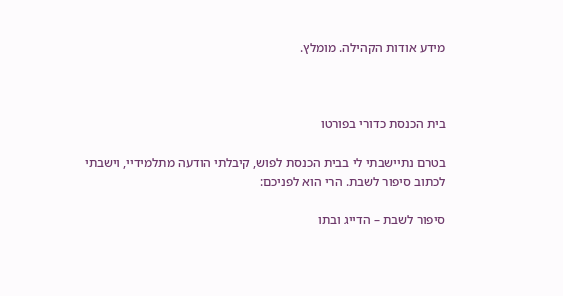מידע אודות הקהילה. מומלץ.



בית הכנסת כדורי בפורטו

בטרם נתיישבתי לי בבית הכנסת לפוש, קיבלתי הודעה מתלמידיי, וישבתי לכתוב סיפור לשבת. הרי הוא לפניכם:

סיפור לשבת – הדייג ובתו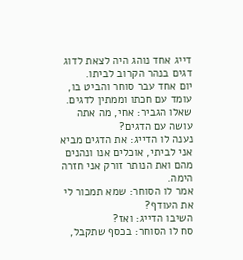דייג אחד נוהג היה לצאת לדוג דגים בנהר הקרוב לביתו.
יום אחד עבר סוחר והביט בו, עומד עם חכתו וממתין לדגים. שאלו הגביר: אחי, מה אתה עושה עם הדגים?
נענה לו הדייג: את הדגים מביא אני לביתי, אוכלים אנו ונהנים מהם ואת הנותר זורק אני חזרה הימה.
אמר לו הסוחר: שמא תמכור לי את העודף?
השיבו הדייג: ואז?
סח לו הסוחר: בכסף שתקבל,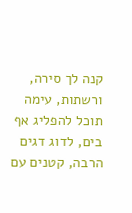קנה לך סירה, ורשתות, עימה תוכל להפליג אף בים, לדוג דגים הרבה, קטנים עם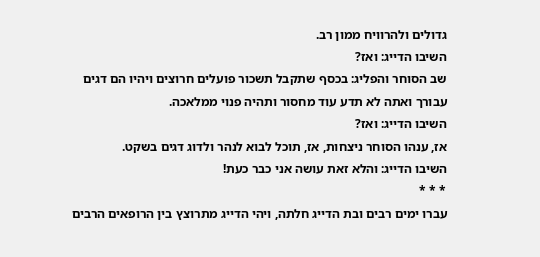גדולים ולהרוויח ממון רב.
השיבו הדייג: ואז?
שב הסוחר והפליג: בכסף שתקבל תשכור פועלים חרוצים ויהיו הם דגים עבורך ואתה לא תדע עוד מחסור ותהיה פנוי ממלאכה.
השיבו הדייג: ואז?
אז, ענהו הסוחר ניצחות, אז, תוכל לבוא לנהר ולדוג דגים בשקט.
השיבו הדייג: והלא זאת עושה אני כבר כעת!
* * *
עברו ימים רבים ובת הדייג חלתה, ויהי הדייג מתרוצץ בין הרופאים הרבים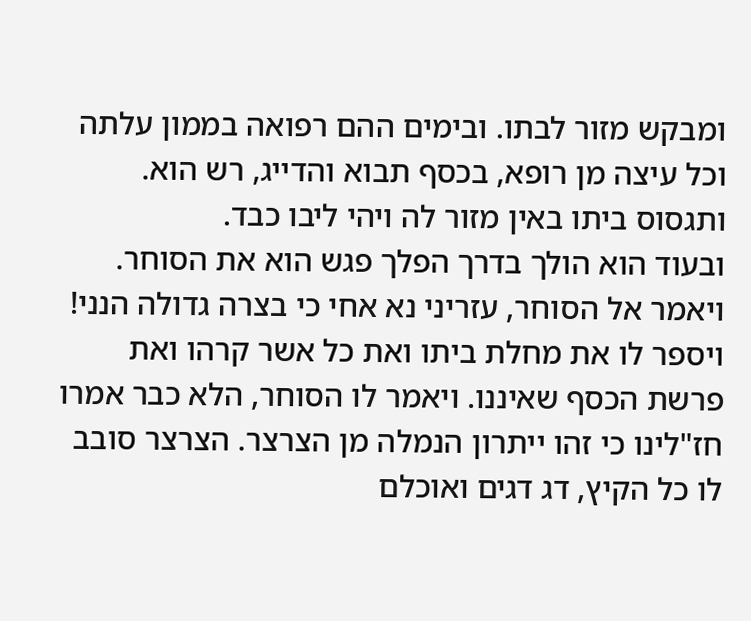ומבקש מזור לבתו. ובימים ההם רפואה בממון עלתה וכל עיצה מן רופא, בכסף תבוא והדייג, רש הוא. ותגסוס ביתו באין מזור לה ויהי ליבו כבד.
ובעוד הוא הולך בדרך הפלך פגש הוא את הסוחר.
ויאמר אל הסוחר, עזריני נא אחי כי בצרה גדולה הנני! ויספר לו את מחלת ביתו ואת כל אשר קרהו ואת פרשת הכסף שאיננו. ויאמר לו הסוחר, הלא כבר אמרו חז"לינו כי זהו ייתרון הנמלה מן הצרצר. הצרצר סובב לו כל הקיץ, דג דגים ואוכלם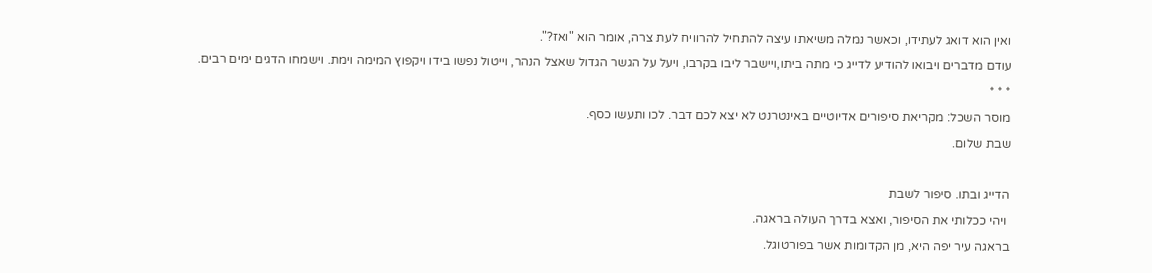ואין הוא דואג לעתידו, וכאשר נמלה משיאתו עיצה להתחיל להרוויח לעת צרה, אומר הוא "ואז?".
עודם מדברים ויבואו להודיע לדייג כי מתה ביתו,ויישבר ליבו בקרבו, ויעל על הגשר הגדול שאצל הנהר, וייטול נפשו בידו ויקפוץ המימה וימת. וישמחו הדגים ימים רבים.
* * *
מוסר השכל: מקריאת סיפורים אדיוטיים באינטרנט לא יצא לכם דבר. לכו ותעשו כסף.
שבת שלום.

הדייג ובתו. סיפור לשבת
 ויהי ככלותי את הסיפור, ואצא בדרך העולה בראגה.
בראגה עיר יפה היא, מן הקדומות אשר בפורטוגל.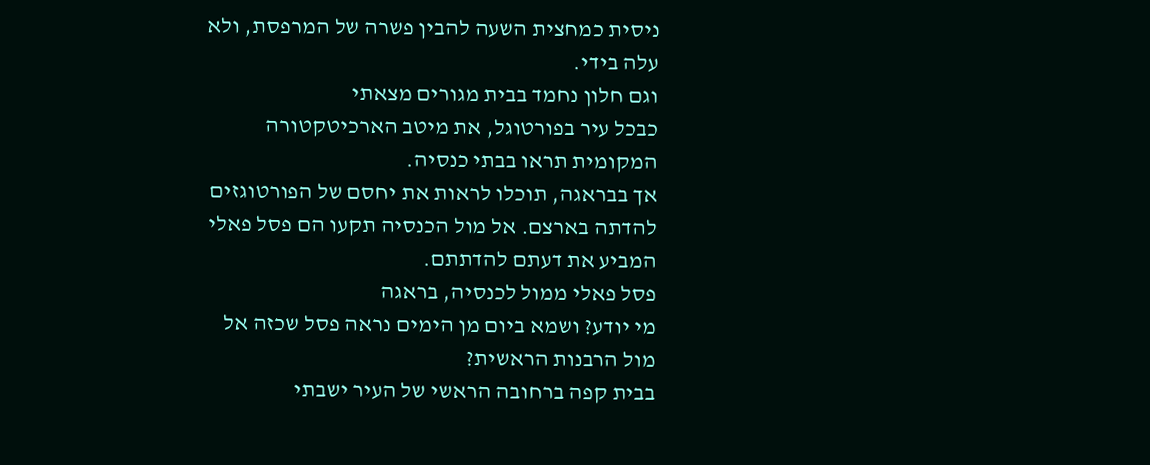ניסית כמחצית השעה להבין פשרה של המרפסת, ולא עלה בידי.
וגם חלון נחמד בבית מגורים מצאתי
כבכל עיר בפורטוגל, את מיטב הארכיטקטורה המקומית תראו בבתי כנסיה.
אך בבראגה, תוכלו לראות את יחסם של הפורטוגזים להדתה בארצם. אל מול הכנסיה תקעו הם פסל פאלי המביע את דעתם להדתתם.
פסל פאלי ממול לכנסיה, בראגה
מי יודע? ושמא ביום מן הימים נראה פסל שכזה אל מול הרבנות הראשית?
בבית קפה ברחובה הראשי של העיר ישבתי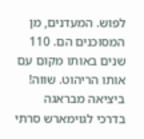לפוש. המעדנים, מן המסוכנים הם. 110 שנים באותו מקום עם אותו הריהוט. שווה!
ביציאה מבראגה בדרכי לגוימארש סרתי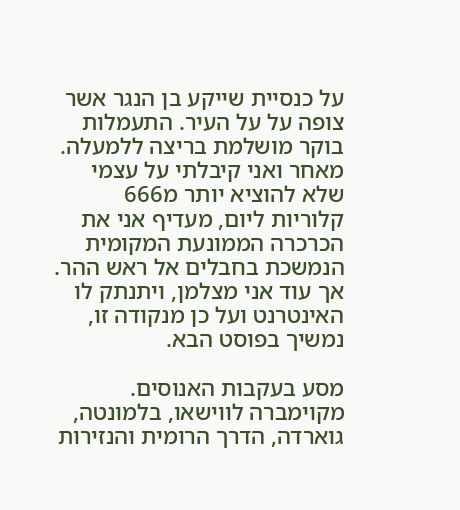על כנסיית שייקע בן הנגר אשר צופה על על העיר. התעמלות בוקר מושלמת בריצה ללמעלה. מאחר ואני קיבלתי על עצמי שלא להוציא יותר מ666 קלוריות ליום, מעדיף אני את הכרכרה הממונעת המקומית הנמשכת בחבלים אל ראש ההר.
אך עוד אני מצלמן, ויתנתק לו האינטרנט ועל כן מנקודה זו, נמשיך בפוסט הבא.

מסע בעקבות האנוסים. מקוימברה לווישאו, בלמונטה, גוארדה, הדרך הרומית והנזירות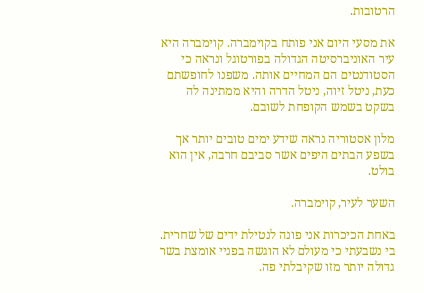הרטובות.

את מסעי היום אני פותח בקוימברה. קוימברה היא עיר האוניברסיטה הגדולה בפורטוגל ונראה כי הסטודנטים הם המחיים אותה. משפנו לחופשתם כעת, ניטל זיוה, ניטל הדרה והיא ממתינה לה בשקט בשמש הקופחת לשובם.

מלון אסטוריה נראה שידע ימים טובים יותר אך בשפע הבתים היפים אשר סביבם חרבה, אין הוא בולט.

השער לעיר, קוימברה.

באחת הכיכרות אני פונה לנטילת ידים של שחרית. בי נשבעתי כי מעולם לא הוגשה בפניי אומצת בשר גדולה יותר מזו שקיבלתי פה.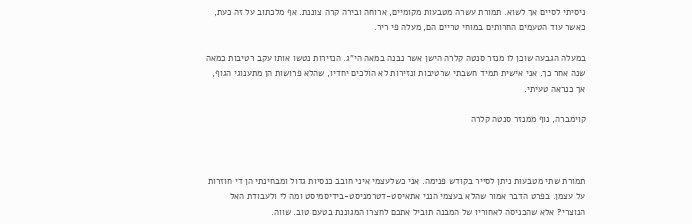ניסיתי לסיים אך לשוא. תמורת עשרה מטבעות מקומיים, ארוחה ובירה קרה צוננת. אף מלכתוב על זה כעת, כאשר עוד הטעמים החרותים במוחי טריים הם, מעלה פי ריר.

במעלה הגבעה שוכן לו מנזר סנטה קלרה הישן אשר נבנה במאה הי"ג. הנזירות נטשו אותו עקב רטיבות כמאה שנה אחר כך. אני אישית תמיד חשבתי שרטיבות ונזירות לא הולכים יחדיו, שהלא פרושות הן מתענוגי הגוף, אך כנראה טעיתי.

קוימברה, נוף ממנזר סנטה קלרה



תמורת שתי מטבעות ניתן לסייר בקודש פנימה. אני כשלעצמי איני חובב כנסיות גדול ומבחינתי הן די חוזרות על עצמן. בפרט הדבר אמור שהלא בעצמי הנני אתאיסט-דטרמניסט-בידיסמיסט ומה לי ולעבודת האל הנוצרי? אלא שהכניסה לאחוריו של המבנה תוביל אתכם לחצרו המגוננת בטעם טוב. שווה.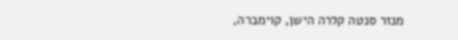מנזר סנטה קלרה הישן, קוימברה,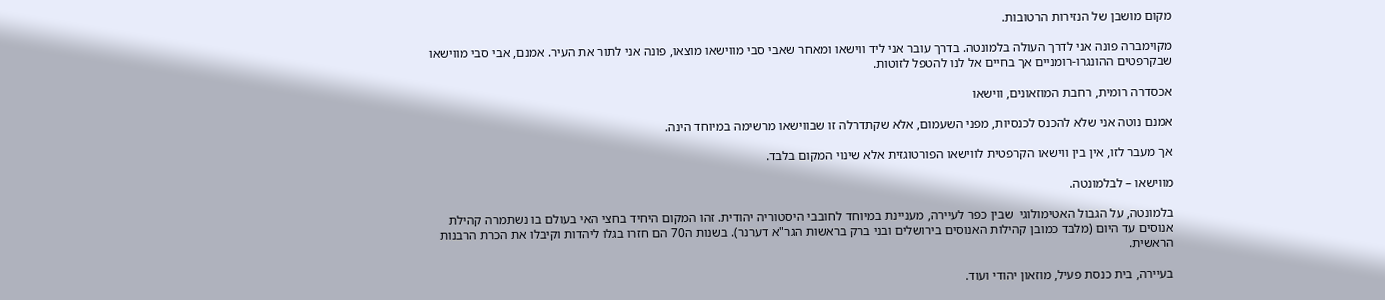מקום מושבן של הנזירות הרטובות.

מקוימברה פונה אני לדרך העולה בלמונטה. בדרך עובר אני ליד ווישאו ומאחר שאבי סבי מווישאו מוצאו, פונה אני לתור את העיר. אמנם, אבי סבי מווישאו שבקרפטים ההונגרו-רומניים אך בחיים אל לנו להטפל לזוטות.

אכסדרה רומית, רחבת המוזאונים, ווישאו

אמנם נוטה אני שלא להכנס לכנסיות, מפני השעמום, אלא שקתדרלה זו שבווישאו מרשימה במיוחד הינה.

אך מעבר לזו, אין בין ווישאו הקרפטית לווישאו הפורטוגזית אלא שינוי המקום בלבד.

מווישאו – לבלמונטה.

בלמונטה, על הגבול האטימולוגי  שבין כפר לעיירה, מעניינת במיוחד לחובבי היסטוריה יהודית. זהו המקום היחיד בחצי האי בעולם בו נשתמרה קהילת אנוסים עד היום (מלבד כמובן קהילות האנוסים בירושלים ובני ברק בראשות הגר"א דערנר). בשנות ה70 הם חזרו בגלו ליהדות וקיבלו את הכרת הרבנות הראשית.

בעיירה, בית כנסת פעיל, מוזאון יהודי ועוד.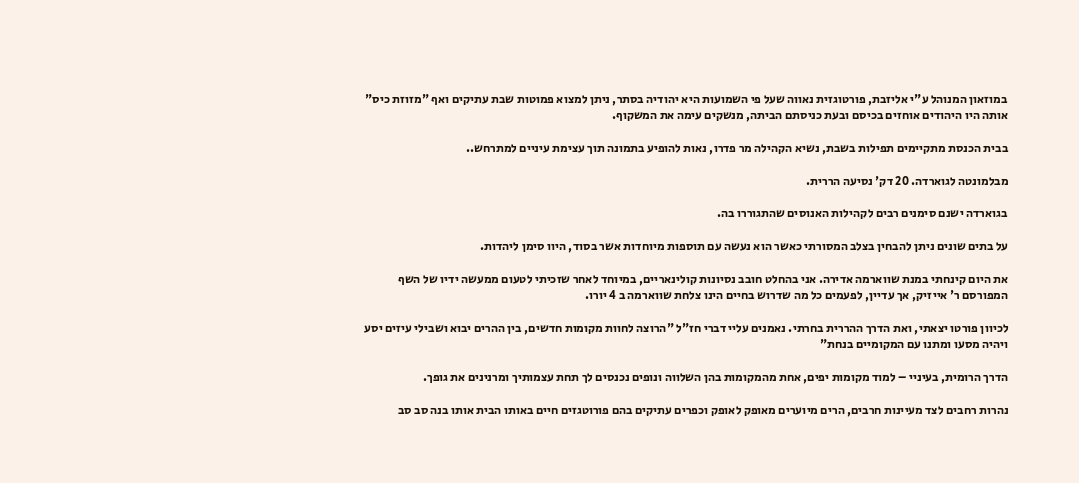במוזאון המנוהל ע"י אליזבת, פורטוגזית נאווה שעל פי השמועות היא יהודיה בסתר, ניתן למצוא פמוטות שבת עתיקים ואף "מזוזת כיס" אותה היו היהודים אוחזים בכיסם ובעת כניסתם הביתה, מנשקים עימה את המשקוף.

בבית הכנסת מתקיימים תפילות בשבת, נשיא הקהילה מר פדרו, נאות להופיע בתמונה תוך עצימת עיניים למתרחש..

מבלמונטה לגוארדה. 20 דק' נסיעה הררית.

בגוארדה ישנם סימנים רבים לקהילות האנוסים שהתגוררו בה.

על בתים שונים ניתן להבחין בצלב המסורתי כאשר הוא נעשה עם תוספות מיוחדות אשר בסוד, היוו סימן ליהדות.

את היום קינחתי במנת שווארמה אדירה. אני בהחלט חובב נסיונות קולינאריים, במיוחד לאחר שזכיתי לטעום ממעשה ידיו של השף המפורסם ר' אייזיק, אך עדיין, לפעמים כל מה שדרוש בחיים הינו צלחת שווארמה ב 4 יורו.

לכיוון פורטו יצאתי, ואת הדרך ההררית בחרתי. נאמנים עליי דברי חז"ל "הרוצה לחוות מקומות חדשים, בין ההרים יבוא ושבילי עיזים יסע ויהיה מסעו ומתנו עם המקומיים בנחת"

הדרך הרומית, בעיניי – למוד מקומות יפים, אחת מהמקומות בהן השלווה ונופים נכנסים לך תחת עצמותיך ומרנינים את גופך.

נהרות רחבים לצד מעיינות חרבים, הרים מיוערים מאופק לאופק וכפרים עתיקים בהם פורוטגזים חיים באותו הבית אותו בנה סב סב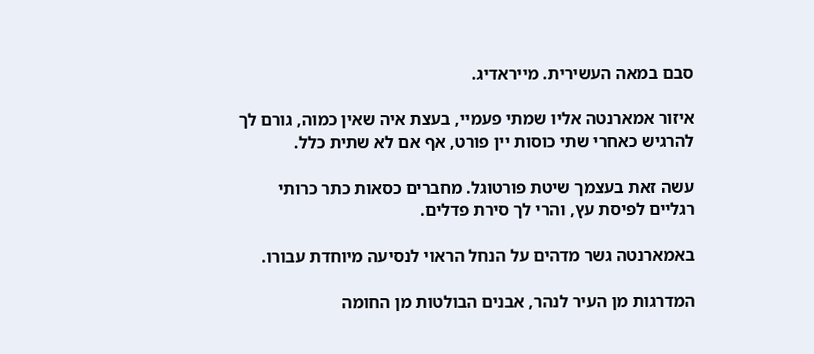סבם במאה העשירית. מייראדיג.

איזור אמארנטה אליו שמתי פעמיי, בעצת איה שאין כמוה, גורם לך להרגיש כאחרי שתי כוסות יין פורט, אף אם לא שתית כלל.

עשה זאת בעצמך שיטת פורטוגל. מחברים כסאות כתר כרותי רגליים לפיסת עץ, והרי לך סירת פדלים.

באמארנטה גשר מדהים על הנחל הראוי לנסיעה מיוחדת עבורו.

המדרגות מן העיר לנהר, אבנים הבולטות מן החומה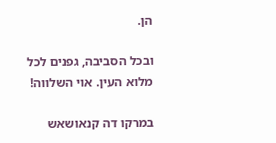הן.

ובכל הסביבה, גפנים לכל מלוא העין. אוי השלווה!

במרקו דה קנאושאש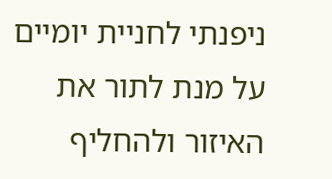ניפנתי לחניית יומיים על מנת לתור את האיזור ולהחליף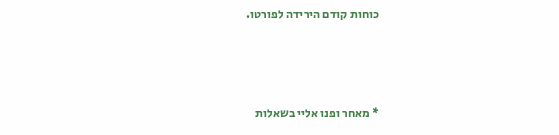כוחות קודם הירידה לפורטו.



* מאחר ופנו אליי בשאלות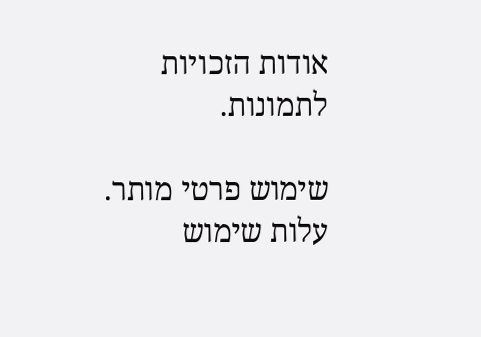אודות הזכויות לתמונות.

שימוש פרטי מותר. עלות שימוש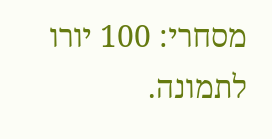מסחרי: 100 יורו לתמונה.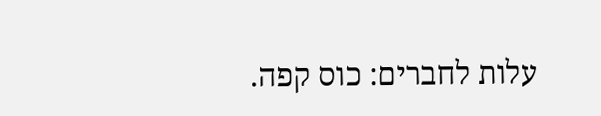עלות לחברים: כוס קפה.